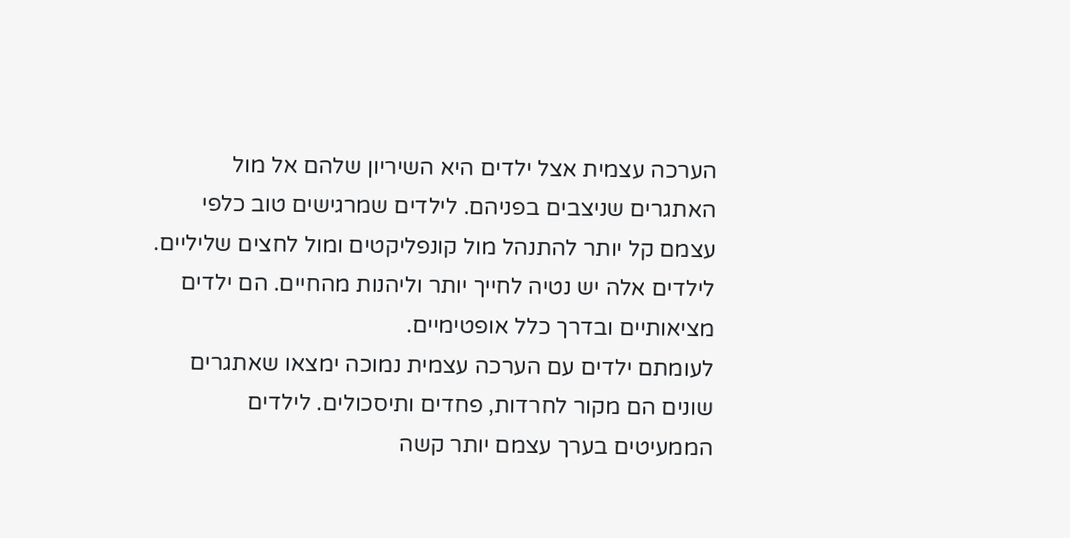הערכה עצמית אצל ילדים היא השיריון שלהם אל מול האתגרים שניצבים בפניהם. לילדים שמרגישים טוב כלפי עצמם קל יותר להתנהל מול קונפליקטים ומול לחצים שליליים. לילדים אלה יש נטיה לחייך יותר וליהנות מהחיים. הם ילדים מציאותיים ובדרך כלל אופטימיים.
לעומתם ילדים עם הערכה עצמית נמוכה ימצאו שאתגרים שונים הם מקור לחרדות, פחדים ותיסכולים. לילדים הממעיטים בערך עצמם יותר קשה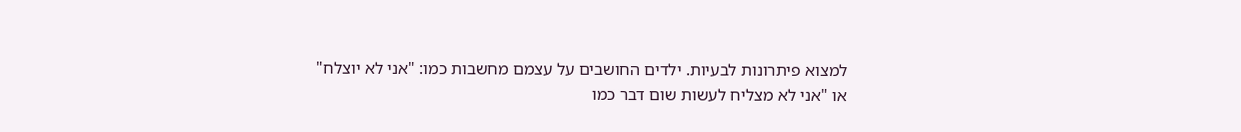למצוא פיתרונות לבעיות. ילדים החושבים על עצמם מחשבות כמו: "אני לא יוצלח" או "אני לא מצליח לעשות שום דבר כמו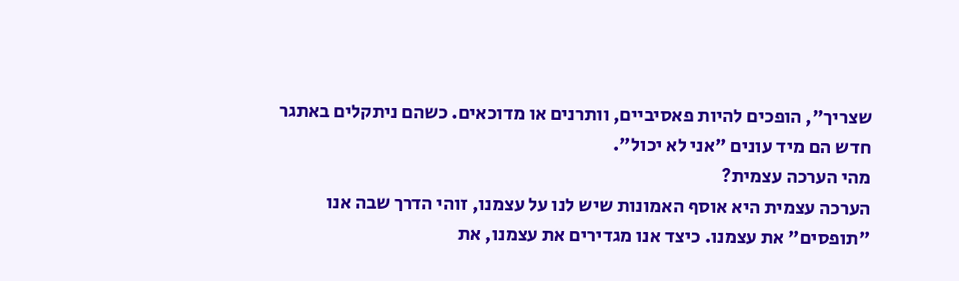שצריך", הופכים להיות פאסיביים, וותרנים או מדוכאים. כשהם ניתקלים באתגר חדש הם מיד עונים "אני לא יכול".
מהי הערכה עצמית?
הערכה עצמית היא אוסף האמונות שיש לנו על עצמנו, זוהי הדרך שבה אנו "תופסים" את עצמנו. כיצד אנו מגדירים את עצמנו, את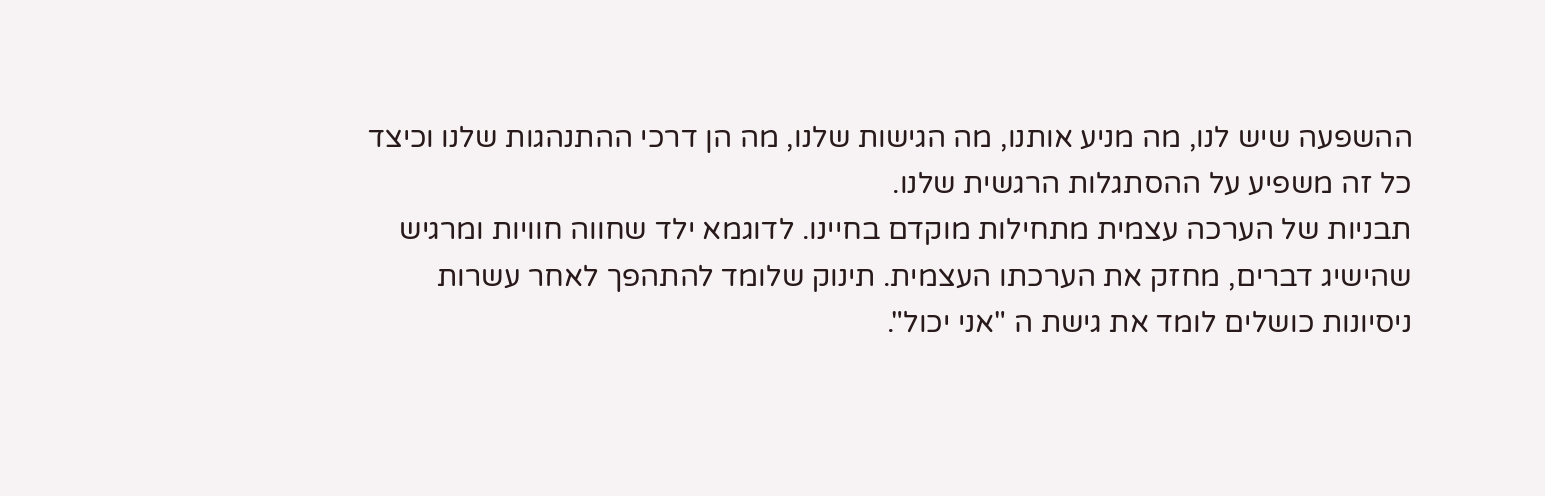ההשפעה שיש לנו, מה מניע אותנו, מה הגישות שלנו, מה הן דרכי ההתנהגות שלנו וכיצד כל זה משפיע על ההסתגלות הרגשית שלנו.
תבניות של הערכה עצמית מתחילות מוקדם בחיינו. לדוגמא ילד שחווה חוויות ומרגיש שהישיג דברים, מחזק את הערכתו העצמית. תינוק שלומד להתהפך לאחר עשרות ניסיונות כושלים לומד את גישת ה "אני יכול".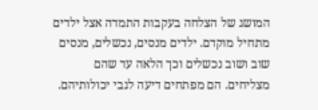המושג של הצלחה בעקבות התמדה אצל ילדים מתחיל מוקדם. ילדים מנסים, נכשלים, מנסים שוב ושוב נכשלים וכך הלאה עד שהם מצליחים. הם מפתחים דיעה לגבי יכולותיהם.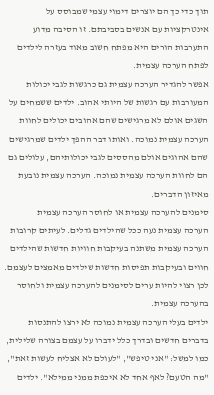תוך כדי כך הם יוצרים דימוי עצמי שמבוסס על אינטרקציות עם אנשים בסביבתם. זו הסיבה מדוע התערבות הורים היא מפתח חשוב מאוד בעזרה לילדים לפתח הערכה עצמית.
אפשר להגדיר הערכה עצמית גם כרגשות לגבי יכולות המעורבות עם רגשות של היותי אהוב. ילדים ששמחים על השגים אולם לא מרגישים שהם אהובים יכולים לחוות הערכה עצמית נמוכה. ואותו דבר ההפך ילדים שמרגישים שהם אהוגים אולם מהססים לגבי יכולותיהם, עלולים גם הם לחוות הערכה עצמית נמוכה. הערכה עצמית נובעת מאיזון הדברים.
סימנים להערכה עצמית או לחוסר הערכה עצמית
הערכה עצמית נעה ככל שהילדים גדלים. לעיתים קרובות הערכה עצמית משתנה בעיקבות חוויות חדשות שהילדים חווים ובעיקבות תפיסות חדשות שילדים מאמצים לעצמם. לכן רצוי להיות ערים לסימנים להערכה עצמית ולחוסר בהערכה עצמית.
ילדים בעלי הערכה עצמית נמוכה לא ירצו להתנסות בדברים חדשים ובדרך כלל ידברו על עצמם בצורה שלילית, כמו למשל: "אני טיפש", "לעולם לא אצליח לעשות זאת", "מה הטעם? לאף אחד לא איכפת ממני ממילא". ילדים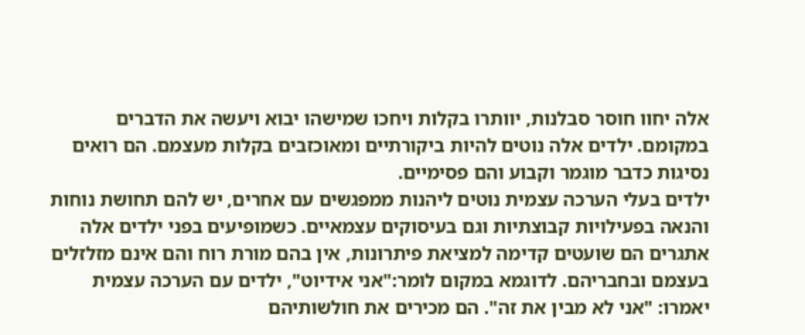אלה יחוו חוסר סבלנות, יוותרו בקלות ויחכו שמישהו יבוא ויעשה את הדברים במקומם. ילדים אלה נוטים להיות ביקורתיים ומאוכזבים בקלות מעצמם. הם רואים נסיגות כדבר מוגמר וקבוע והם פסימיים.
ילדים בעלי הערכה עצמית נוטים ליהנות ממפגשים עם אחרים, יש להם תחושת נוחות והנאה בפעילויות קבוצתיות וגם בעיסוקים עצמאיים. כשמופיעים בפני ילדים אלה אתגרים הם שועטים קדימה למציאת פיתרונות, אין בהם מורת רוח והם אינם מזלזלים בעצמם ובחבריהם. לדוגמא במקום לומר:"אני אידיוט", ילדים עם הערכה עצמית יאמרו: "אני לא מבין את זה". הם מכירים את חולשותיהם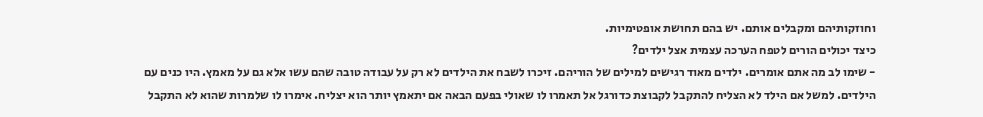וחוזקותיהם ומקבלים אותם. יש בהם תחושת אופטימיות.
כיצד יכולים הורים לטפח הערכה עצמית אצל ילדים?
- שימו לב מה אתם אומרים. ילדים מאוד רגישים למילים של הוריהם. זיכרו לשבח את הילדים לא רק על עבודה טובה שהם עשו אלא גם על מאמץ. היו כנים עם הילדים. למשל אם הילד לא הצליח להתקבל לקבוצת כדורגל אל תאמרו לו שאולי בפעם הבאה אם יתאמץ יותר הוא יצליח. אימרו לו שלמרות שהוא לא התקבל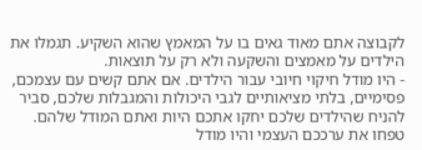לקבוצה אתם מאוד גאים בו על המאמץ שהוא השקיע. תגמלו את הילדים על מאמצים והשקעה ולא רק על תוצאות.
- היו מודל חיקוי חיובי עבור הילדים. אם אתם קשים עם עצמכם, פסימיים, בלתי מציאותיים לגבי היכולות והמגבלות שלכם, סביר להניח שהילדים שלכם יחקו אתכם היות ואתם המודל שלהם. טפחו את ערככם העצמי והיו מודל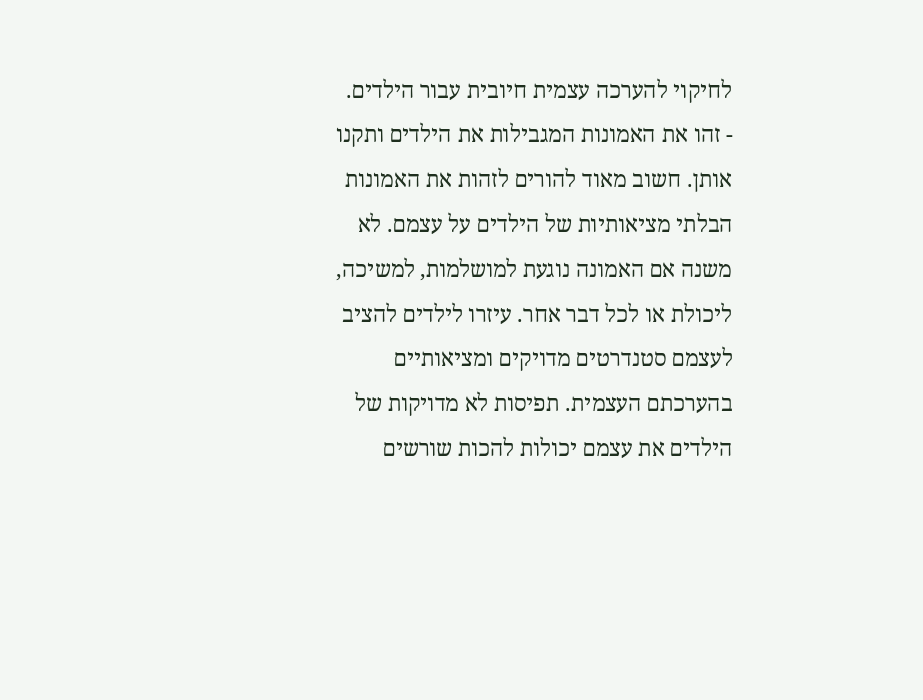לחיקוי להערכה עצמית חיובית עבור הילדים.
- זהו את האמונות המגבילות את הילדים ותקנו אותן. חשוב מאוד להורים לזהות את האמונות הבלתי מציאותיות של הילדים על עצמם. לא משנה אם האמונה נוגעת למושלמות, למשיכה, ליכולת או לכל דבר אחר. עיזרו לילדים להציב לעצמם סטנדרטים מדויקים ומציאותיים בהערכתם העצמית. תפיסות לא מדויקות של הילדים את עצמם יכולות להכות שורשים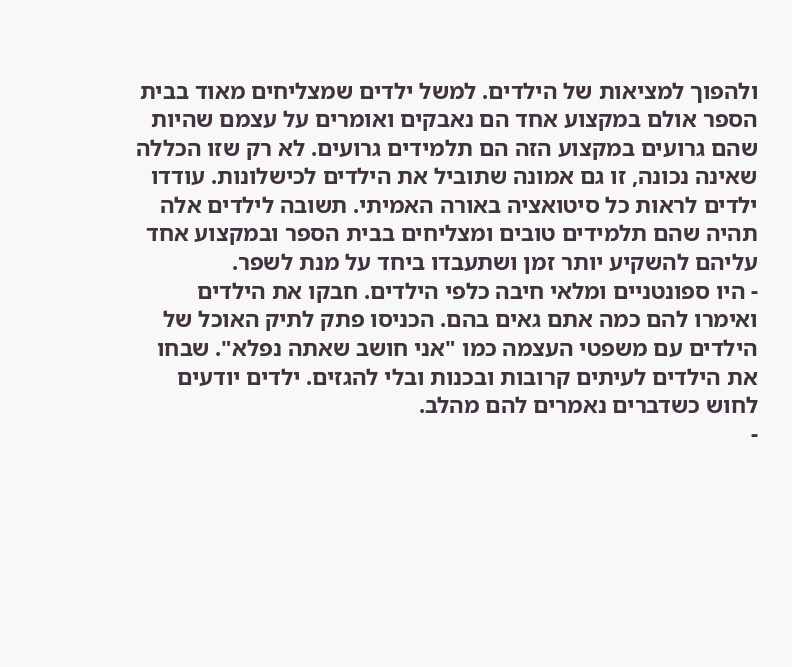ולהפוך למציאות של הילדים. למשל ילדים שמצליחים מאוד בבית הספר אולם במקצוע אחד הם נאבקים ואומרים על עצמם שהיות שהם גרועים במקצוע הזה הם תלמידים גרועים. לא רק שזו הכללה שאינה נכונה, זו גם אמונה שתוביל את הילדים לכישלונות. עודדו ילדים לראות כל סיטואציה באורה האמיתי. תשובה לילדים אלה תהיה שהם תלמידים טובים ומצליחים בבית הספר ובמקצוע אחד עליהם להשקיע יותר זמן ושתעבדו ביחד על מנת לשפר.
- היו ספונטניים ומלאי חיבה כלפי הילדים. חבקו את הילדים ואימרו להם כמה אתם גאים בהם. הכניסו פתק לתיק האוכל של הילדים עם משפטי העצמה כמו "אני חושב שאתה נפלא". שבחו את הילדים לעיתים קרובות ובכנות ובלי להגזים. ילדים יודעים לחוש כשדברים נאמרים להם מהלב.
-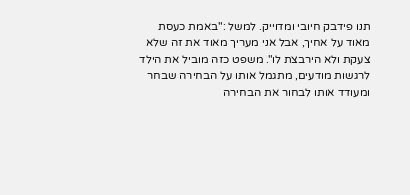תנו פידבק חיובי ומדוייק. למשל :"באמת כעסת מאוד על אחיך, אבל אני מעריך מאוד את זה שלא צעקת ולא הירבצת לו". משפט כזה מוביל את הילד לרגשות מודעים, מתגמל אותו על הבחירה שבחר ומעודד אותו לבחור את הבחירה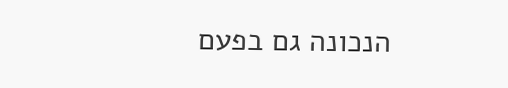הנכונה גם בפעם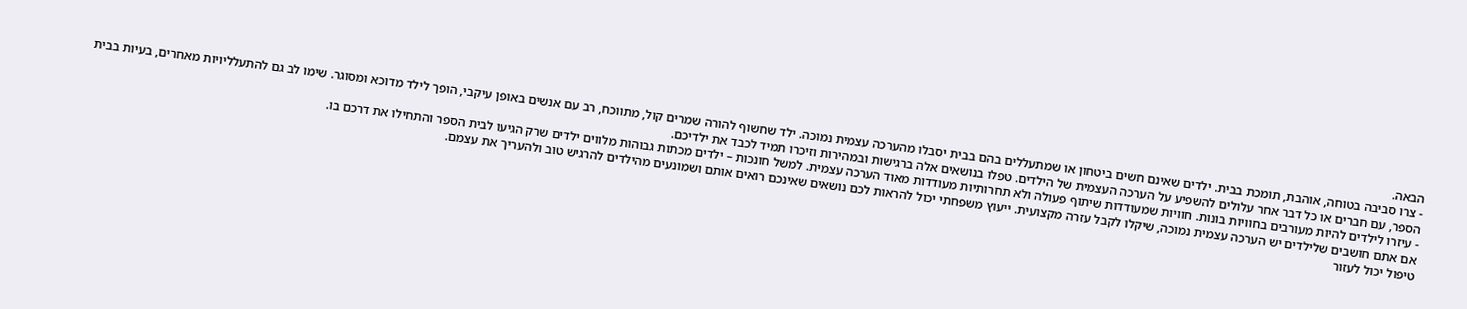הבאה.
- צרו סביבה בטוחה, אוהבת, תומכת בבית. ילדים שאינם חשים ביטחון או שמתעללים בהם בבית יסבלו מהערכה עצמית נמוכה. ילד שחשוף להורה שמרים קול, מתווכח, רב עם אנשים באופן עיקבי, הופך לילד מדוכא ומסוגר. שימו לב גם להתעלליויות מאחרים, בעיות בבית הספר, עם חברים או כל דבר אחר עלולים להשפיע על הערכה העצמית של הילדים. טפלו בנושאים אלה ברגישות ובמהירות וזיכרו תמיד לכבד את ילדיכם.
- עיזרו לילדים להיות מעורבים בחוויות בונות. חוויות שמעודדות שיתוף פעולה ולא תחרותיות מעודדות מאוד הערכה עצמית. למשל חונכות – ילדים מכתות גבוהות מלווים ילדים שרק הגיעו לבית הספר והתחילו את דרכם בו.
אם אתם חושבים שלילדים יש הערכה עצמית נמוכה, שיקלו לקבל עזרה מקצועית. ייעוץ משפחתי יכול להראות לכם נושאים שאינכם רואים אותם ושמונעים מהילדים להרגיש טוב ולהעריך את עצמם.
טיפול יכול לעזור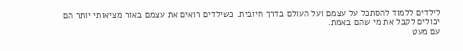לילדים ללמוד להסתכל על עצמם ועל העולם בדרך חיובית. כשילדים רואים את עצמם באור מציאותי יותר הם יכולים לקבל את מי שהם באמת.
עם מעט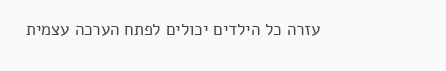עזרה כל הילדים יכולים לפתח הערכה עצמית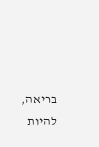בריאה, להיות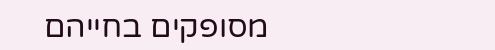מסופקים בחייהם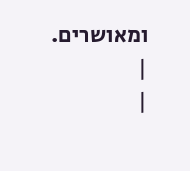ומאושרים.
|
|